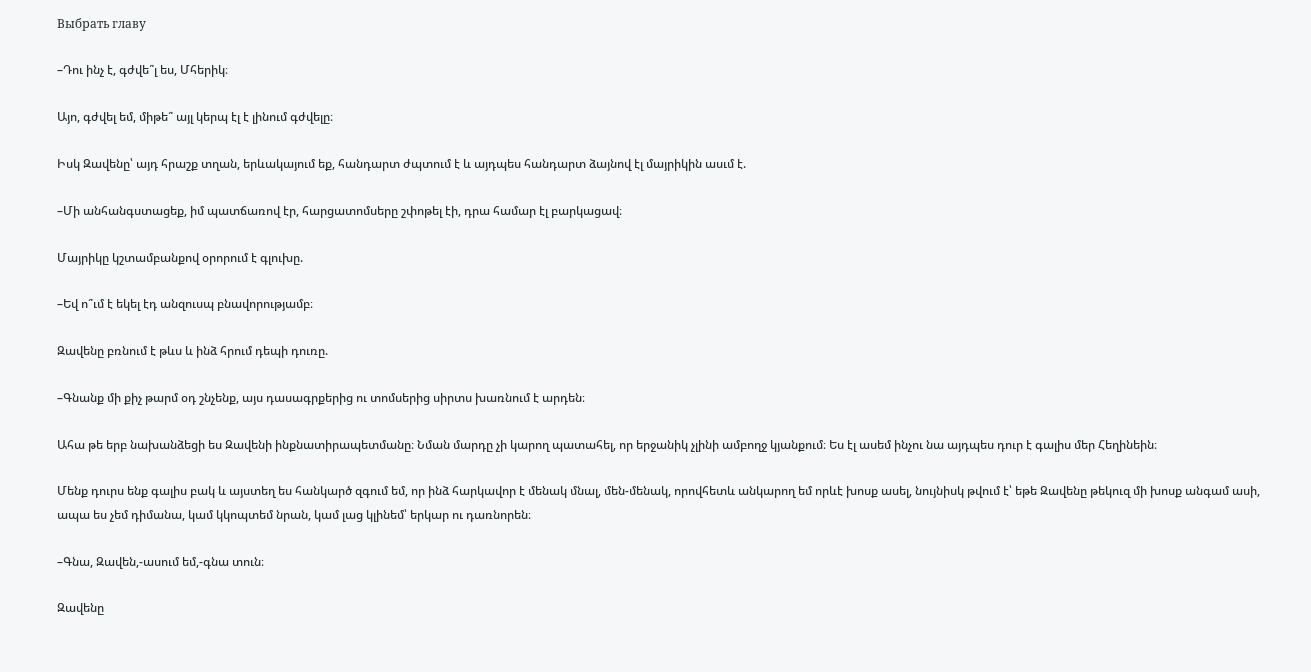Выбрать главу

–Դու ինչ է, գժվե՞լ ես, Մհերիկ։

Այո, գժվել եմ, միթե՞ այլ կերպ էլ է լինում գժվելը։

Իսկ Զավենը՝ այդ հրաշք տղան, երևակայում եք, հանդարտ ժպտում է և այդպես հանդարտ ձայնով էլ մայրիկին ասւմ է.

–Մի անհանգստացեք, իմ պատճառով էր, հարցատոմսերը շփոթել էի, դրա համար էլ բարկացավ։

Մայրիկը կշտամբանքով օրորում է գլուխը.

–Եվ ո՞ւմ է եկել էդ անզուսպ բնավորությամբ։

Զավենը բռնում է թևս և ինձ հրում դեպի դուռը.

–Գնանք մի քիչ թարմ օդ շնչենք, այս դասագրքերից ու տոմսերից սիրտս խառնում է արդեն։

Ահա թե երբ նախանձեցի ես Զավենի ինքնատիրապետմանը։ Նման մարդը չի կարող պատահել, որ երջանիկ չլինի ամբողջ կյանքում։ Ես էլ ասեմ ինչու նա այդպես դուր է գալիս մեր Հեղինեին։

Մենք դուրս ենք գալիս բակ և այստեղ ես հանկարծ զգում եմ, որ ինձ հարկավոր է մենակ մնալ, մեն-մենակ, որովհետև անկարող եմ որևէ խոսք ասել, նույնիսկ թվում է՝ եթե Զավենը թեկուզ մի խոսք անգամ ասի, ապա ես չեմ դիմանա, կամ կկոպտեմ նրան, կամ լաց կլինեմ՝ երկար ու դառնորեն։

–Գնա, Զավեն,-ասում եմ,-գնա տուն։

Զավենը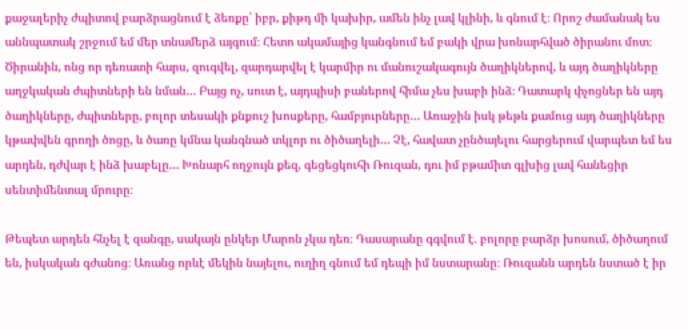քաջալերիչ ժպիտով բարձրացնում է ձեռքը՝ իբր, քիթդ մի կախիր, ամեն ինչ լավ կլինի, և գնում է։ Որոշ ժամանակ ես աննպատակ շրջում եմ մեր տնամերձ այգում։ Հետո ակամայից կանգնում եմ բակի վրա խոնարհված ծիրանու մոտ։ Ծիրանին, ոնց որ դեռատի հարս, զուգվել, զարդարվել է կարմիր ու մանուշակագույն ծաղիկներով, և այդ ծաղիկները աղջկական ժպիտների են նման… Բայց ոչ, սուտ է, այդպիսի բաներով հիմա չես խաբի ինձ։ Դատարկ փչոցներ են այդ ծաղիկները, ժպիտները, բոլոր տեսակի քնքուշ խոսքերը, համբյուրները… Առաջին իսկ թեթև քամուց այդ ծաղիկները կթափվեն գրողի ծոցը, և ծառը կմնա կանգնած տկլոր ու ծիծաղելի… Չէ, հավատ չընծայելու հարցերում վարպետ եմ ես արդեն, դժվար է ինձ խաբելը… Խոնարհ ողջույն քեզ, գեցեցկուհի Ռուզան, դու իմ բթամիտ գլխից լավ հանեցիր սենտիմենտալ մրուրը։

Թեպետ արդեն հնչել է զանգը, սակայն ընկեր Մարոն չկա դեռ։ Դասարանը գգվում է. բոլորը բարձր խոսում, ծիծաղում են, իսկական գժանոց։ Առանց որևէ մեկին նայելու, ուղիղ գնում եմ դեպի իմ նստարանը։ Ռուզանն արդեն նստած է իր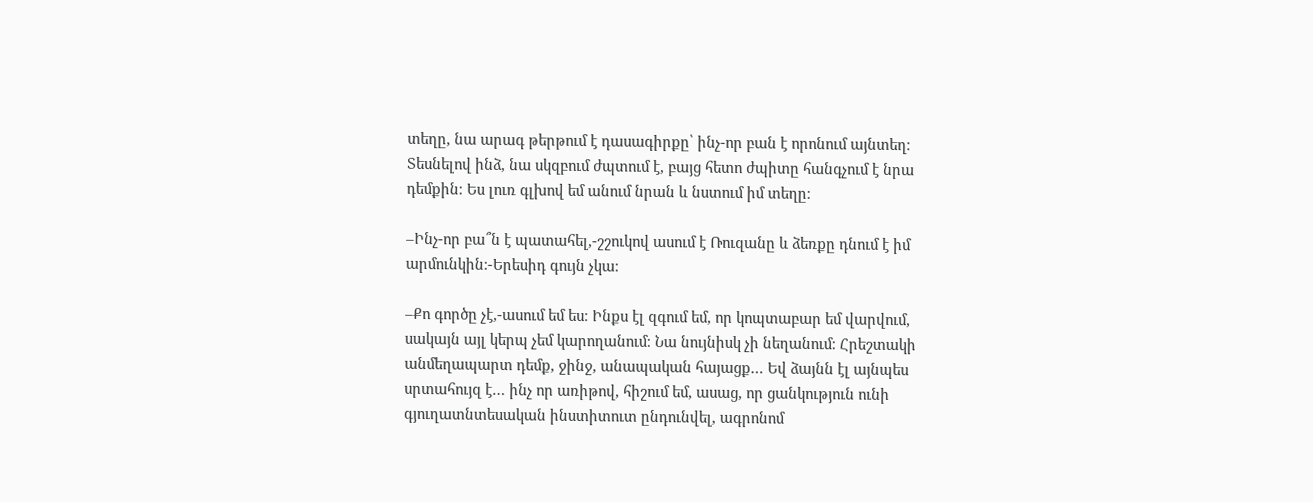տեղը, նա արագ թերթում է դասագիրքը՝ ինչ-որ բան է որոնում այնտեղ։ Տեսնելով ինձ, նա սկզբում ժպտում է, բայց հետո ժպիտը հանգչում է նրա դեմքին։ Ես լուռ գլխով եմ անում նրան և նստում իմ տեղը։

–Ինչ-որ բա՞ն է պատահել,-շշուկով ասում է Ռուզանը և ձեռքը դնում է իմ արմունկին։-Երեսիդ գույն չկա։

–Քո գործը չէ,-ասում եմ ես։ Ինքս էլ զգում եմ, որ կոպտաբար եմ վարվում, սակայն այլ կերպ չեմ կարողանում։ Նա նույնիսկ չի նեղանում։ Հրեշտակի անմեղապարտ դեմք, ջինջ, անապական հայացք… Եվ ձայնն էլ այնպես սրտահույզ է… ինչ որ առիթով, հիշում եմ, ասաց, որ ցանկություն ունի գյուղատնտեսական ինստիտուտ ընդունվել, ագրոնոմ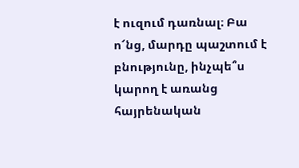է ուզում դառնալ։ Բա ո՜նց, մարդը պաշտում է բնությունը, ինչպե՞ս կարող է առանց հայրենական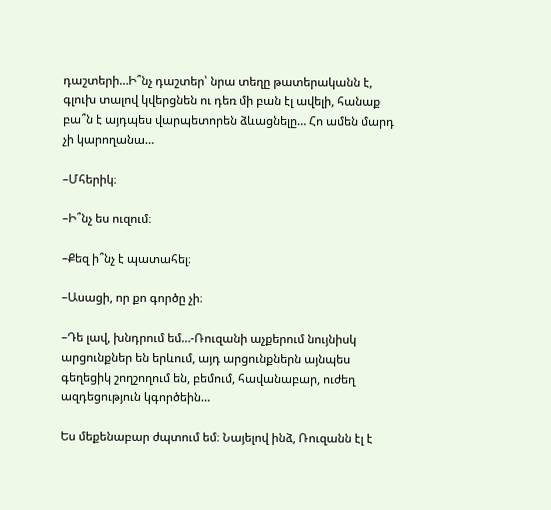դաշտերի…Ի՞նչ դաշտեր՝ նրա տեղը թատերականն է, գլուխ տալով կվերցնեն ու դեռ մի բան էլ ավելի, հանաք բա՞ն է այդպես վարպետորեն ձևացնելը… Հո ամեն մարդ չի կարողանա…

–Մհերիկ։

–Ի՞նչ ես ուզում։

–Քեզ ի՞նչ է պատահել։

–Ասացի, որ քո գործը չի։

–Դե լավ, խնդրում եմ…-Ռուզանի աչքերում նույնիսկ արցունքներ են երևում, այդ արցունքներն այնպես գեղեցիկ շողշողում են, բեմում, հավանաբար, ուժեղ ազդեցություն կգործեին…

Ես մեքենաբար ժպտում եմ։ Նայելով ինձ, Ռուզանն էլ է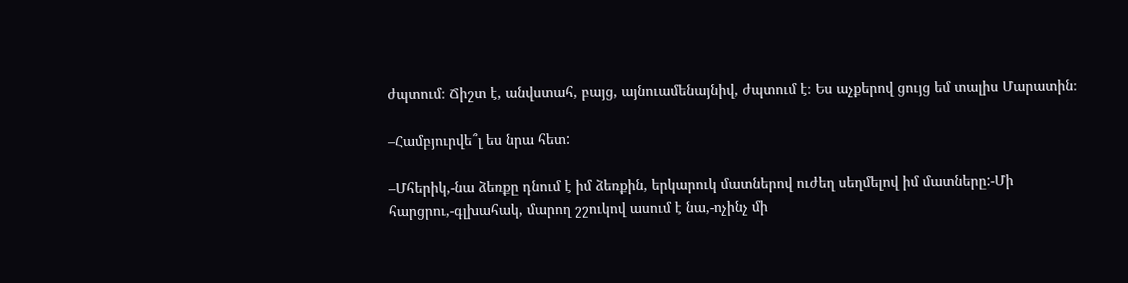ժպտում։ Ճիշտ է, անվստահ, բայց, այնուամենայնիվ, ժպտում է։ Ես աչքերով ցույց եմ տալիս Մարատին։

–Համբյուրվե՞լ ես նրա հետ:

–Մհերիկ,-նա ձեռքը դնում է իմ ձեռքին, երկարուկ մատներով ուժեղ սեղմելով իմ մատները:-Մի հարցրու,-գլխահակ, մարող շշուկով ասում է նա,-ոչինչ մի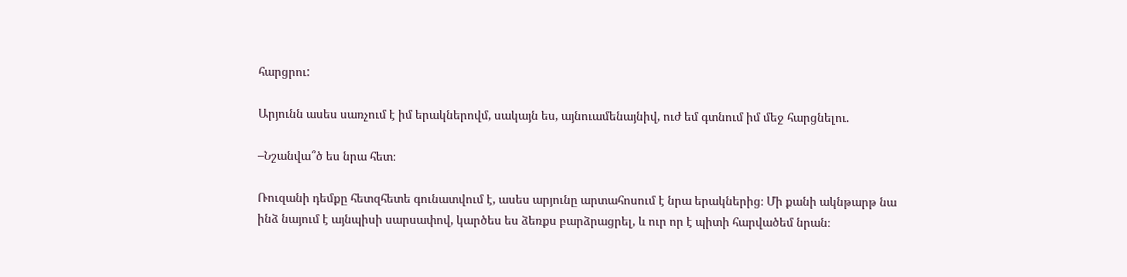հարցրու:

Արյունն ասես սառչում է իմ երակներովմ, սակայն ես, այնուամենայնիվ, ուժ եմ գտնում իմ մեջ հարցնելու.

–Նշանվա՞ծ ես նրա հետ։

Ռուզանի դեմքը հետզհետե գունատվում է, ասես արյունը արտահոսում է նրա երակներից։ Մի քանի ակնթարթ նա ինձ նայում է այնպիսի սարսափով, կարծես ես ձեռքս բարձրացրել, և ուր որ է պիտի հարվածեմ նրան։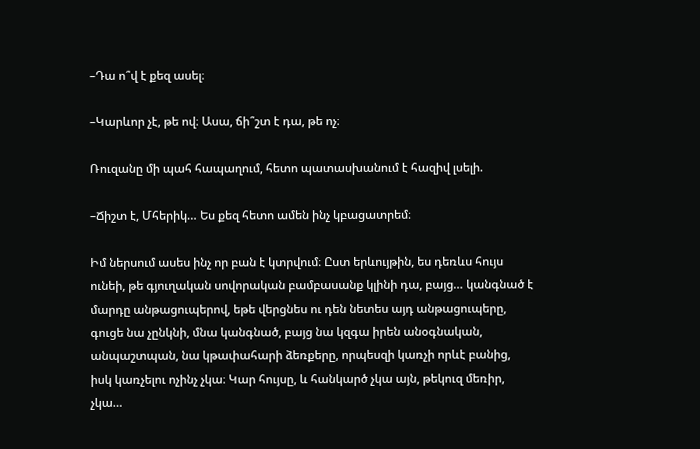–Դա ո՞վ է քեզ ասել։

–Կարևոր չէ, թե ով։ Ասա, ճի՞շտ է դա, թե ոչ։

Ռուզանը մի պահ հապաղում, հետո պատասխանում է հազիվ լսելի.

–Ճիշտ է, Մհերիկ… Ես քեզ հետո ամեն ինչ կբացատրեմ։

Իմ ներսում ասես ինչ որ բան է կտրվում։ Ըստ երևույթին, ես դեռևս հույս ունեի, թե գյուղական սովորական բամբասանք կլինի դա, բայց… կանգնած է մարդը անթացուպերով, եթե վերցնես ու դեն նետես այդ անթացուպերը, գուցե նա չընկնի, մնա կանգնած, բայց նա կզգա իրեն անօգնական, անպաշտպան, նա կթափահարի ձեռքերը, որպեսզի կառչի որևէ բանից, իսկ կառչելու ոչինչ չկա։ Կար հույսը, և հանկարծ չկա այն, թեկուզ մեռիր, չկա…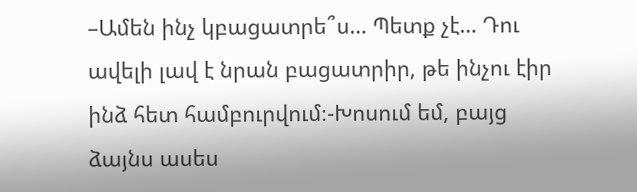–Ամեն ինչ կբացատրե՞ս… Պետք չէ… Դու ավելի լավ է նրան բացատրիր, թե ինչու էիր ինձ հետ համբուրվում։-Խոսում եմ, բայց ձայնս ասես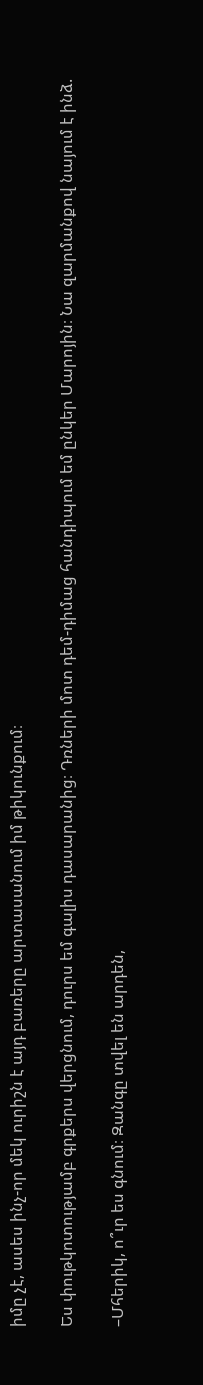իմը չէ, ասես ինչ-որ մեկ ուրիշն է այդ բառերը արտասանում իմ թիկունքում։

Ես փութկոտությամբ գրքերս վերցնում, դուրս եմ գալիս դասարանից։ Դռների մոտ դեմ-դիմաց հանդիպում եմ ընկեր Մարոյին։ Նա զարմանքով նայում է ինձ.

–Մհերիկ, ո՞ւր ես գնում։ Զանգը տվել են արդեն,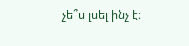չե՞ս լսել ինչ է։